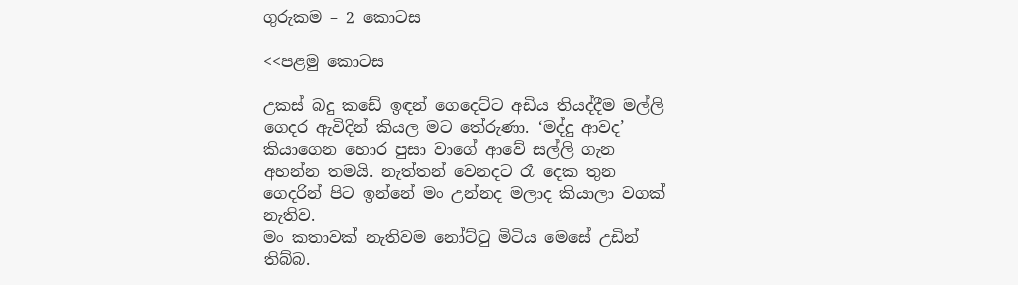ගුරුකම – 2 කොටස

<<පළමු කොටස

උකස් බදු කඩේ ඉඳන් ගෙදෙට්ට අඩිය තියද්දීම මල්ලි ගෙදර ඇවිදින් කියල මට තේරුණා. ‘මද්දු ආවද’ කියාගෙන හොර පුසා වාගේ ආවේ සල්ලි ගැන අහන්න තමයි. නැත්තන් වෙනදට රෑ දෙක තුන ගෙදරින් පිට ඉන්නේ මං උන්නද මලාද කියාලා වගක් නැතිව.
මං කතාවක් නැතිවම නෝට්ටු මිටිය මෙසේ උඩින් තිබ්බ.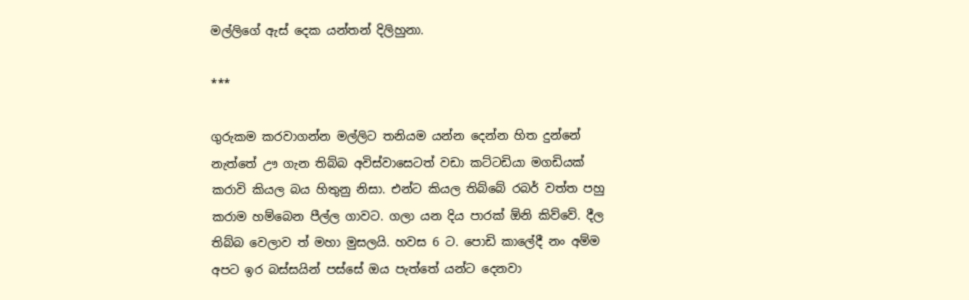මල්ලිගේ ඇස් දෙක යන්තන් දිලිහුනා.

***

ගුරුකම කරවාගන්න මල්ලිට තනියම යන්න දෙන්න හිත දුන්නේ නැත්තේ ඌ ගැන තිබ්බ අවිස්වාසෙටත් වඩා කට්ටඩියා මගඩියක් කරාවි කියල බය හිතුනු නිසා. එන්ට කියල තිබ්බේ රබර් වත්ත පහු කරාම හම්බෙන පීල්ල ගාවට. ගලා යන දිය පාරක් ඕනි කිව්වේ. දීල තිබ්බ වෙලාව ත් මහා මුසලයි. හවස 6 ට. පොඩි කාලේදී නං අම්ම අපට ඉර බස්සයින් පස්සේ ඔය පැත්තේ යන්ට දෙනවා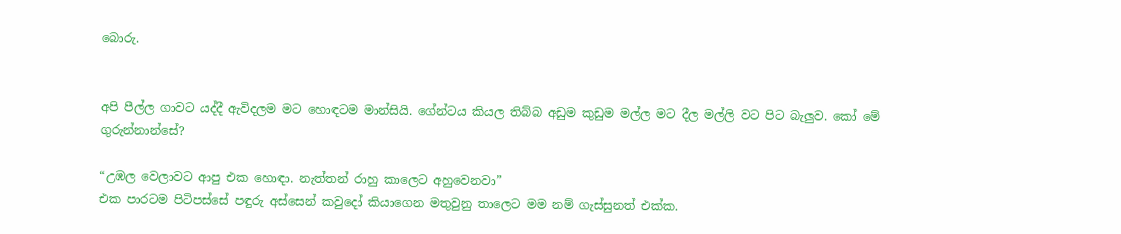බොරු.


අපි පීල්ල ගාවට යද්දී ඇවිදලම මට හොඳටම මාන්සියි. ගේන්ටය කියල තිබ්බ අඩුම කුඩුම මල්ල මට දීල මල්ලි වට පිට බැලුව. කෝ මේ
ගුරුන්නාන්සේ?

“උඹල වෙලාවට ආපු එක හොඳා. නැත්තන් රාහු කාලෙට අහුවෙනවා”
එක පාරටම පිටිපස්සේ පඳුරු අස්සෙන් කවුදෝ කියාගෙන මතුවුනු තාලෙට මම නම් ගැස්සුනත් එක්ක.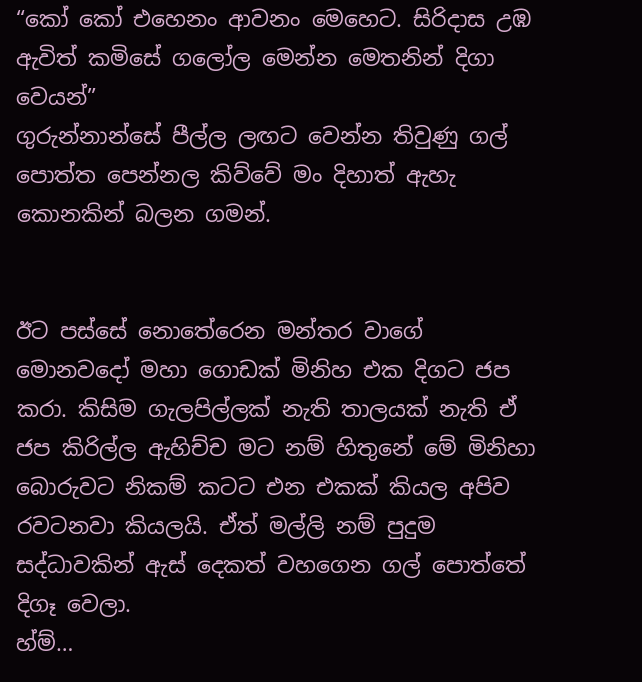“කෝ කෝ එහෙනං ආවනං මෙහෙට. සිරිදාස උඹ ඇවිත් කමිසේ ගලෝල මෙන්න මෙතනින් දිගා වෙයන්”
ගුරුන්නාන්සේ පීල්ල ලඟට වෙන්න තිවුණු ගල් පොත්ත පෙන්නල කිව්වේ මං දිහාත් ඇහැ කොනකින් බලන ගමන්.


ඊට පස්සේ නොතේරෙන මන්තර වාගේ මොනවදෝ මහා ගොඩක් මිනිහ එක දිගට ජප කරා. කිසිම ගැලපිල්ලක් නැති තාලයක් නැති ඒ ජප කිරිල්ල ඇහිච්ච මට නම් හිතුනේ මේ මිනිහා බොරුවට නිකම් කටට එන එකක් කියල අපිව රවටනවා කියලයි. ඒත් මල්ලි නම් පුදුම සද්ධාවකින් ඇස් දෙකත් වහගෙන ගල් පොත්තේ දිගෑ වෙලා.
හ්ම්…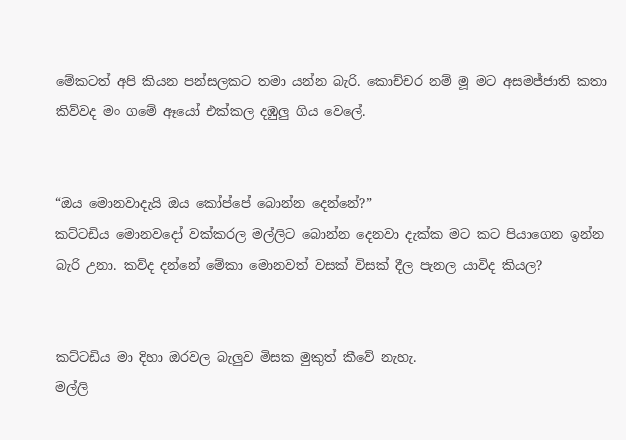මේකටත් අපි කියන පන්සලකට තමා යන්න බැරි. කොච්චර නම් මූ මට අසමජ්ජාති කතා කිව්වද මං ගමේ ඈයෝ එක්කල දඹුලු ගිය වෙලේ.


“ඔය මොනවාදැයි ඔය කෝප්පේ බොන්න දෙන්නේ?”
කට්ටඩිය මොනවදෝ වක්කරල මල්ලිට බොන්න දෙනවා දැක්ක මට කට පියාගෙන ඉන්න බැරි උනා. කව්ද දන්නේ මේකා මොනවත් වසක් විසක් දීල පැනල යාවිද කියල?


කට්ටඩිය මා දිහා ඔරවල බැලුව මිසක මුකුත් කීවේ නැහැ.
මල්ලි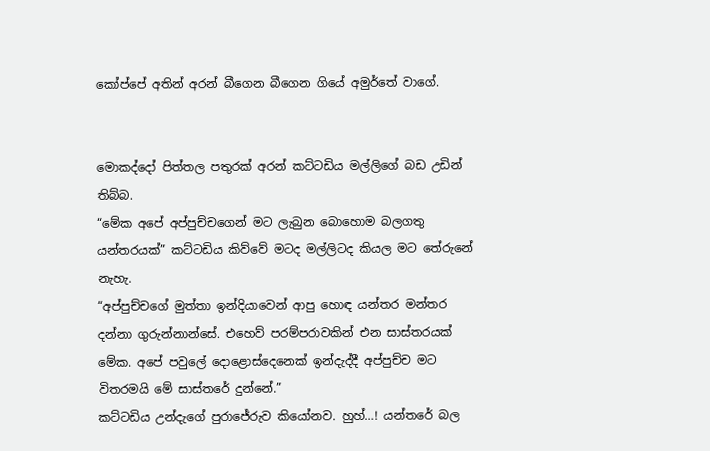කෝප්පේ අතින් අරන් බීගෙන බීගෙන ගියේ අමුර්තේ වාගේ.


මොකද්දෝ පිත්තල පතුරක් අරන් කට්ටඩිය මල්ලිගේ බඩ උඩින් තිබ්බ.
“මේක අපේ අප්පුච්චගෙන් මට ලැබුන බොහොම බලගතු යන්තරයක්” කට්ටඩිය කිව්වේ මටද මල්ලිටද කියල මට තේරුනේ නැහැ.
“අප්පුච්චගේ මුත්තා ඉන්දියාවෙන් ආපු හොඳ යන්තර මන්තර දන්නා ගුරුන්නාන්සේ. එහෙව් පරම්පරාවකින් එන සාස්තරයක් මේක. අපේ පවුලේ දොළොස්දෙනෙක් ඉන්දැද්දී අප්පුච්ච මට විතරමයි මේ සාස්තරේ දුන්නේ.”
කට්ටඩිය උන්දැගේ පුරාජේරුව කියෝනව. හුහ්…! යන්තරේ බල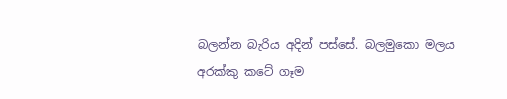බලන්න බැරිය අදින් පස්සේ. බලමුකො මලය අරක්කු කටේ ගෑම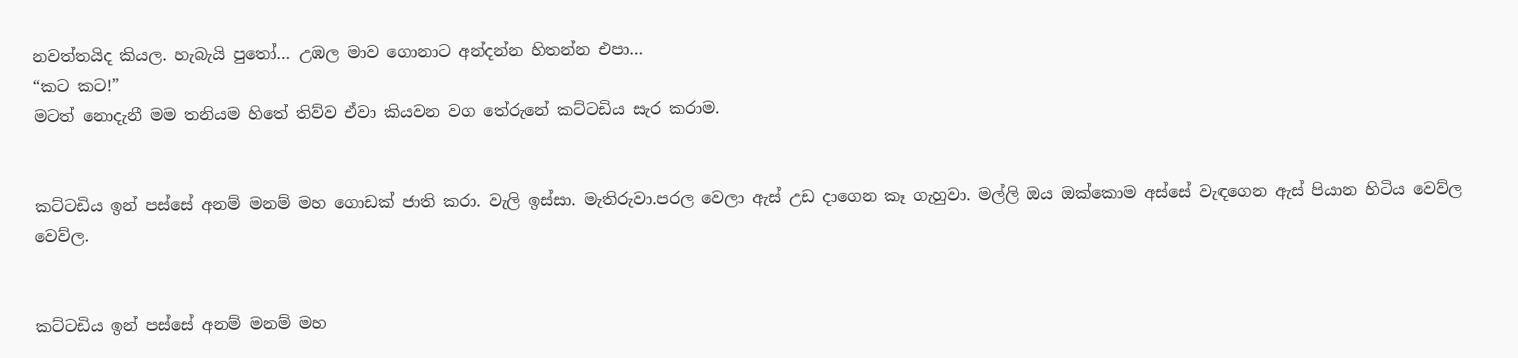නවත්තයිද කියල. හැබැයි පුතෝ… උඹල මාව ගොනාට අන්දන්න හිතන්න එපා…
“කට කට!”
මටත් නොදැනී මම තනියම හිතේ තිව්ව ඒවා කියවන වග තේරුනේ කට්ටඩිය සැර කරාම.


කට්ටඩිය ඉන් පස්සේ අනම් මනම් මහ ගොඩක් ජාති කරා. වැලි ඉස්සා. මැතිරුවා.පරල වෙලා ඇස් උඩ දාගෙන කෑ ගැහුවා. මල්ලි ඔය ඔක්කොම අස්සේ වැඳගෙන ඇස් පියාන හිටිය වෙව්ල වෙව්ල.


කට්ටඩිය ඉන් පස්සේ අනම් මනම් මහ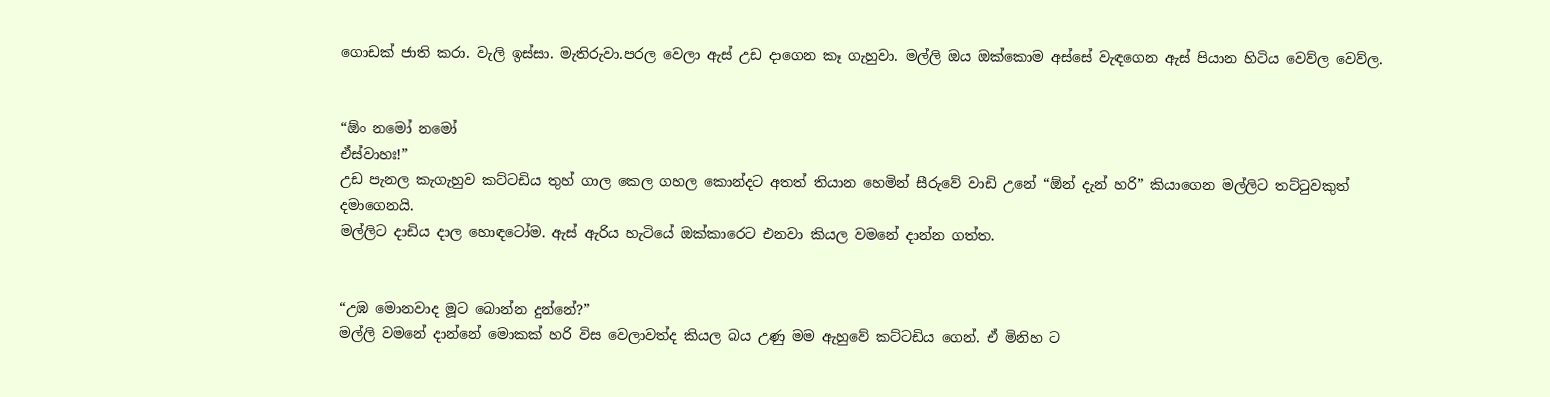ගොඩක් ජාති කරා. වැලි ඉස්සා. මැතිරුවා.පරල වෙලා ඇස් උඩ දාගෙන කෑ ගැහුවා. මල්ලි ඔය ඔක්කොම අස්සේ වැඳගෙන ඇස් පියාන හිටිය වෙව්ල වෙව්ල.


“ඕං නමෝ නමෝ
ඒස්වාහඃ!”
උඩ පැනල කැගැහුව කට්ටඩිය තුහ් ගාල කෙල ගහල කොන්දට අතත් තියාන හෙමින් සීරුවේ වාඩි උනේ “ඕන් දැන් හරි” කියාගෙන මල්ලිට තට්ටුවකුත් දමාගෙනයි.
මල්ලිට දාඩිය දාල හොඳටෝම. ඇස් ඇරිය හැටියේ ඔක්කාරෙට එනවා කියල වමනේ දාන්න ගත්ත.


“උඹ මොනවාද මූට බොන්න දුන්නේ?”
මල්ලි වමනේ දාන්නේ මොකක් හරි විස වෙලාවත්ද කියල බය උණු මම ඇහුවේ කට්ටඩිය ගෙන්. ඒ මිනිහ ට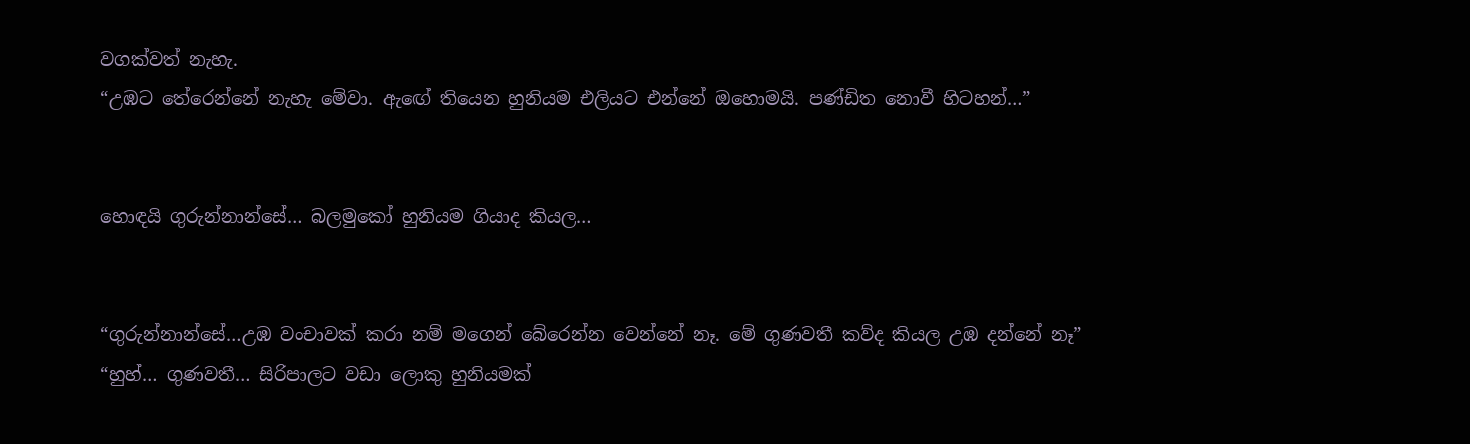වගක්වත් නැහැ.
“උඹට තේරෙන්නේ නැහැ මේවා. ඇඟේ තියෙන හුනියම එලියට එන්නේ ඔහොමයි. පණ්ඩිත නොවී හිටහන්…”


හොඳයි ගුරුන්නාන්සේ… බලමුකෝ හුනියම ගියාද කියල…


“ගුරුන්නාන්සේ…උඹ වංචාවක් කරා නම් මගෙන් බේරෙන්න වෙන්නේ නෑ. මේ ගුණවතී කව්ද කියල උඹ දන්නේ නෑ”
“හුහ්… ගුණවතී… සිරිපාලට වඩා ලොකු හුනියමක්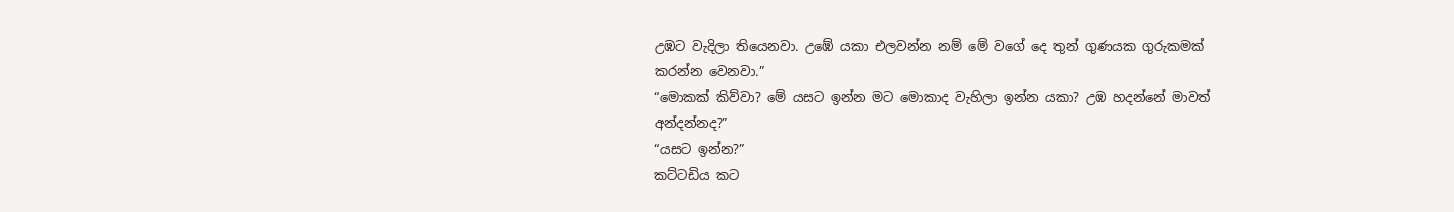උඹට වැදිලා තියෙනවා. උඹේ යකා එලවන්න නම් මේ වගේ දෙ තුන් ගුණයක ගුරුකමක් කරන්න වෙනවා.”
“මොකක් කිව්වා? මේ යසට ඉන්න මට මොකාද වැහිලා ඉන්න යකා? උඹ හදන්නේ මාවත් අන්දන්නද?”
“යසට ඉන්න?”
කට්ටඩිය කට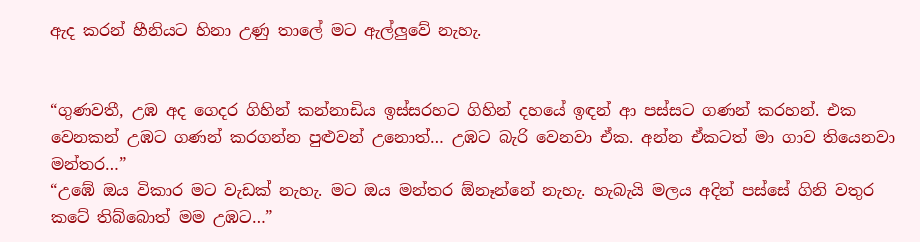ඇද කරන් හීනියට හිනා උණු තාලේ මට ඇල්ලුවේ නැහැ.


“ගුණවතී, උඹ අද ගෙදර ගිහින් කන්නාඩිය ඉස්සරහට ගිහින් දහයේ ඉඳන් ආ පස්සට ගණන් කරහන්. එක වෙනකන් උඹට ගණන් කරගන්න පුළුවන් උනොත්… උඹට බැරි වෙනවා ඒක. අන්න ඒකටත් මා ගාව තියෙනවා මන්තර…”
“උඹේ ඔය විකාර මට වැඩක් නැහැ. මට ඔය මන්තර ඕනෑන්නේ නැහැ. හැබැයි මලය අදින් පස්සේ ගිනි වතුර කටේ තිබ්බොත් මම උඹට…”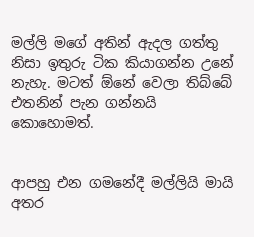මල්ලි මගේ අතින් ඇදල ගත්තු නිසා ඉතුරු ටික කියාගන්න උනේ නැහැ. මටත් ඕනේ වෙලා තිබ්බේ එතනින් පැන ගන්නයි කොහොමත්.


ආපහු එන ගමනේදී මල්ලියි මායි අතර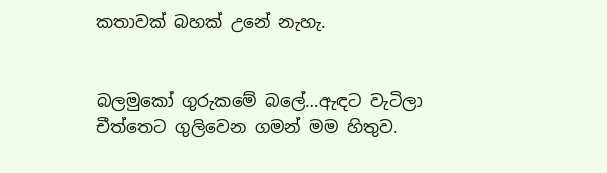කතාවක් බහක් උනේ නැහැ.


බලමුකෝ ගුරුකමේ බලේ…ඇඳට වැටිලා චීත්තෙට ගුලිවෙන ගමන් මම හිතුව.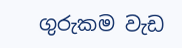ගුරුකම වැඩ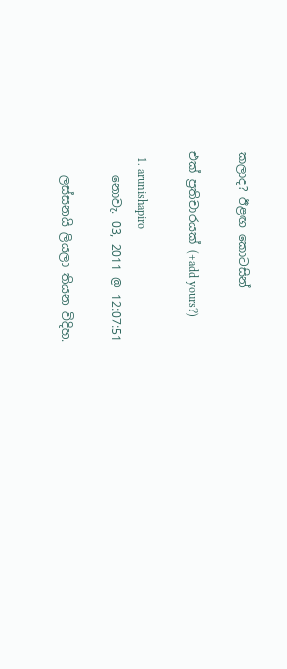කලාද? ඊළඟ කොටසින්

එක් ප්‍රතිචාරයක් (+add yours?)

  1. arunishapiro
    නොවැ. 03, 2011 @ 12:07:51

    ලස්සනයි ලියලා තියන විදිහ.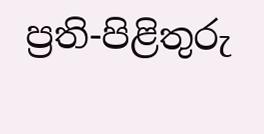ප්‍රති-පිළිතුරු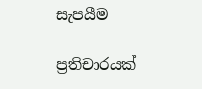සැපයීම

ප්‍රතිචාරයක්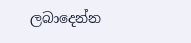ලබාදෙන්න